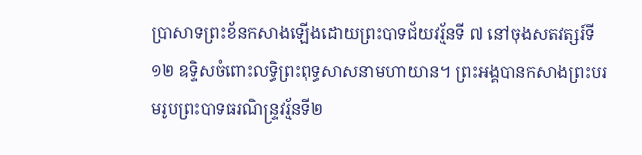ប្រាសាទព្រះខ័នកសាងឡើងដោយព្រះបាទជ័យវរ្ម័នទី ៧ នៅចុងសតវត្សរ៍ទី១២ ឧទ្ទិសចំពោះលទ្ធិព្រះពុទ្ធសាសនាមហាយាន។ ព្រះអង្គបានកសាងព្រះបរមរូបព្រះបាទធរណិន្ទ្រវរ្ម័នទី២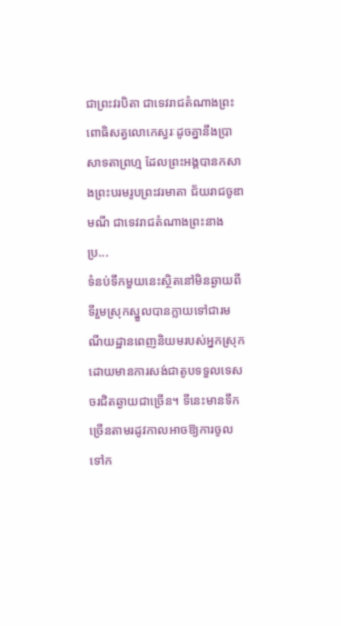ជាព្រះវរបិតា ជាទេវរាជតំណាងព្រះពោធិសត្វលោកេស្វរៈដូចគ្នានឹងប្រាសាទតាព្រហ្ម ដែលព្រះអង្គបានកសាងព្រះបរមរូបព្រះវរមាតា ជ័យរាជចូឌាមណី ជាទេវរាជតំណាងព្រះនាងប្រ...
ទំនប់ទឹកមួយនេះស្ថិតនៅមិនឆ្ងាយពីទីរួមស្រុកស្នួលបានក្លាយទៅជារមណីយដ្ឋានពេញនិយមរបស់អ្នកស្រុក ដោយមានការសង់ជាតូបទទួលទេសចរជិតឆ្ងាយជាច្រើន។ ទីនេះមានទឹកច្រើនតាមរដូវកាលអាចឱ្យការចូលទៅក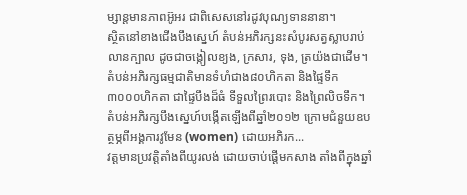ម្សាន្តមានភាពអ៊ូអរ ជាពិសេសនៅរដូវបុណ្យទាននានា។
ស្ថិតនៅខាងជើងបឹងស្នេហ៍ តំបន់អភិរក្សនះសំបូរសត្វស្លាបរាប់លានក្បាល ដូចជាចង្កៀលខ្យង, ក្រសារ, ទុង, ត្រយ៉ងជាដើម។ តំបន់អភិរក្សធម្មជាតិមានទំហំជាង៨០ហិកតា និងផ្ទៃទឹក ៣០០០ហិកតា ជាផ្ទៃបឹងដ៏ធំ ទីទួលព្រៃរបោះ និងព្រៃលិចទឹក។ តំបន់អភិរក្សបឹងស្នេហ៍បង្កើតឡើងពីឆ្នាំ២០១២ ក្រោមជំនួយឧបត្ថម្ភពីអង្គការវូមែន (women) ដោយអភិរក...
វត្តមានប្រវត្តិតាំងពីយូរលង់ ដោយចាប់ផ្ដើមកសាង តាំងពីក្នុងឆ្នាំ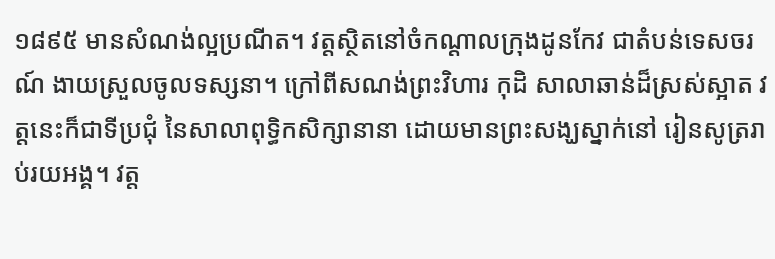១៨៩៥ មានសំណង់ល្អប្រណីត។ វត្តស្ថិតនៅចំកណ្ដាលក្រុងដូនកែវ ជាតំបន់ទេសចរណ៍ ងាយស្រួលចូលទស្សនា។ ក្រៅពីសណង់ព្រះវិហារ កុដិ សាលាឆាន់ដ៏ស្រស់ស្អាត វត្តនេះក៏ជាទីប្រជុំ នៃសាលាពុទ្ធិកសិក្សានានា ដោយមានព្រះសង្ឃស្នាក់នៅ រៀនសូត្ររាប់រយអង្គ។ វត្ត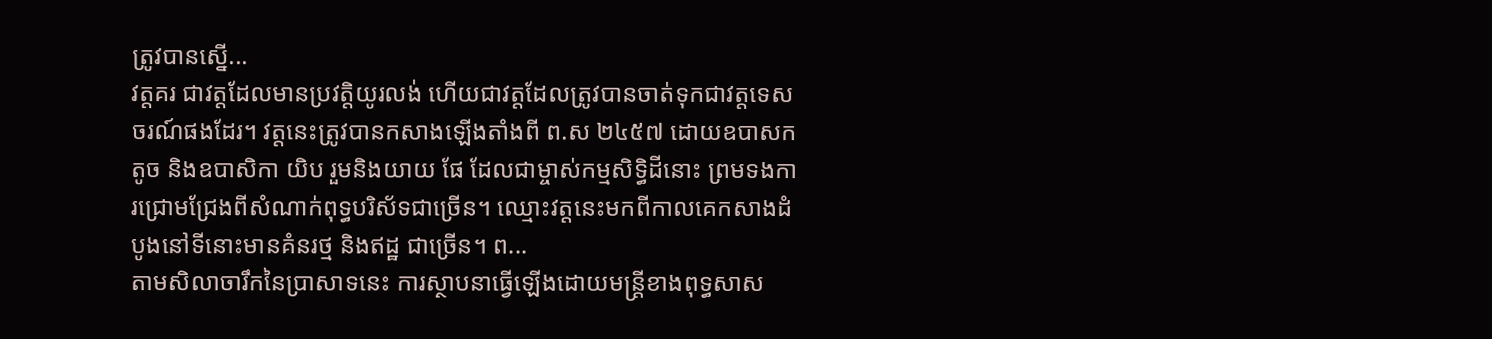ត្រូវបានស្នើ...
វត្តគរ ជាវត្តដែលមានប្រវត្តិយូរលង់ ហើយជាវត្តដែលត្រូវបានចាត់ទុកជាវត្តទេសចរណ៍ផងដែរ។ វត្តនេះត្រូវបានកសាងឡើងតាំងពី ព.ស ២៤៥៧ ដោយឧបាសក តូច និងឧបាសិកា យិប រួមនិងយាយ ផែ ដែលជាម្ចាស់កម្មសិទ្ធិដីនោះ ព្រមទងការជ្រោមជ្រែងពីសំណាក់ពុទ្ធបរិស័ទជាច្រើន។ ឈ្មោះវត្តនេះមកពីកាលគេកសាងដំបូងនៅទីនោះមានគំនរថ្ម និងឥដ្ឋ ជាច្រើន។ ព...
តាមសិលាចារឹកនៃប្រាសាទនេះ ការស្ថាបនាធ្វើឡើងដោយមន្រ្តីខាងពុទ្ធសាស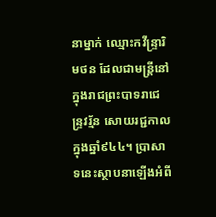នាម្នាក់ ឈ្មោះកវីន្រ្ទារិមថន ដែលជាមន្រ្តីនៅក្នុងរាជព្រះបាទរាជេន្ទ្រវរ្ម័ន សោយរជ្ជកាលក្នុងឆ្នាំ៩៤៤។ ប្រាសាទនេះស្ថាបនាឡើងអំពី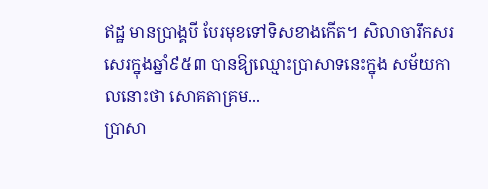ឥដ្ឋ មានប្រាង្គបី បែរមុខទៅទិសខាងកើត។ សិលាចារឹកសរសេរក្នុងឆ្នាំ៩៥៣ បានឱ្យឈ្មោះប្រាសាទនេះក្នុង សម័យកាលនោះថា សោគតាគ្រម...
ប្រាសា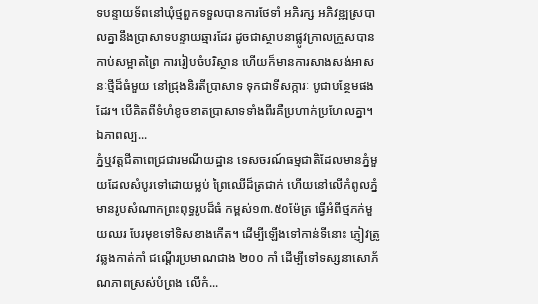ទបន្ទាយទ័ពនៅឃុំថ្មពួកទទួលបានការថែទាំ អភិរក្ស អភិវឌ្ឍស្របាលគ្នានឹងប្រាសាទបន្ទាយឆ្មារដែរ ដូចជាស្ថាបនាផ្លូវក្រាលក្រួសបានកាប់សម្អាតព្រៃ ការរៀបចំបរិស្ថាន ហើយក៏មានការសាងសង់អាសនៈថ្មីដ៏ធំមួយ នៅជ្រុងនិរតីប្រាសាទ ទុកជាទីសក្ការៈ បូជាបន្ថែមផងដែរ។ បើគិតពីទំហំខូចខាតប្រាសាទទាំងពីរគឺប្រហាក់ប្រហែលគ្នា។ ឯភាពល្ប...
ភ្នំឬវត្តជីតាពេជ្រជារមណីយដ្ឋាន ទេសចរណ៍ធម្មជាតិដែលមានភ្នំមួយដែលសំបូរទៅដោយម្លប់ ព្រៃឈើដ៏ត្រជាក់ ហើយនៅលើកំពូលភ្នំមានរូបសំណាកព្រះពុទ្ធរូបដ៏ធំ កម្ពស់១៣.៥០ម៉ែត្រ ធ្វើអំពីថ្មភក់មួយឈរ បែរមុខទៅទិសខាងកើត។ ដើម្បីឡើងទៅកាន់ទីនោះ ភ្ញៀវត្រូវឆ្លងកាត់កាំ ជណ្ដើរប្រមាណជាង ២០០ កាំ ដើម្បីទៅទស្សនាសោភ័ណភាពស្រស់បំព្រង លើកំ...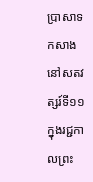ប្រាសាទកសាងនៅសតវត្សរ៍ទី១១ ក្នុងរជ្ជកាលព្រះ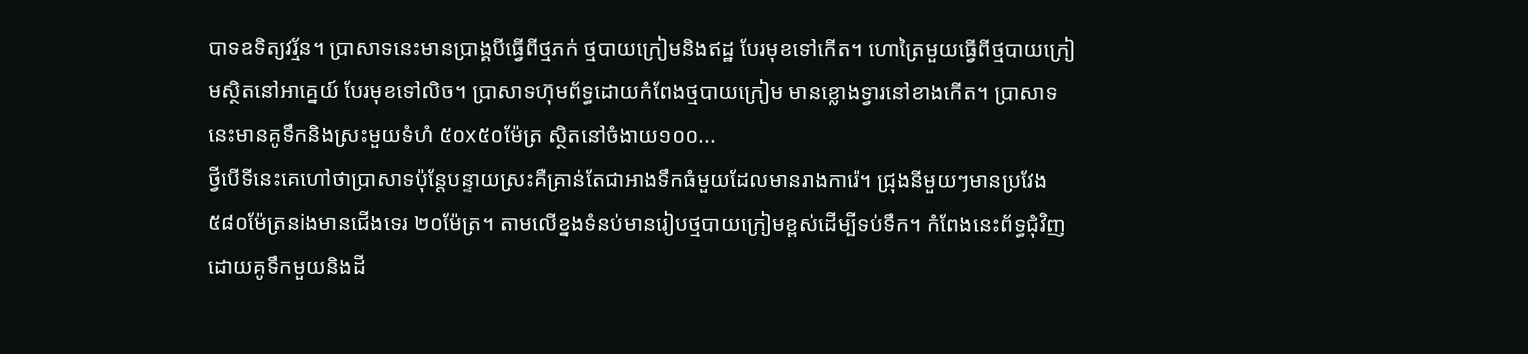បាទឧទិត្យវរ្ម័ន។ ប្រាសាទនេះមានប្រាង្គបីធ្វើពីថ្មភក់ ថ្មបាយក្រៀមនិងឥដ្ឋ បែរមុខទៅកើត។ ហោត្រៃមួយធ្វើពីថ្មបាយក្រៀមស្ថិតនៅអាគ្នេយ៍ បែរមុខទៅលិច។ ប្រាសាទហ៊ុមព័ទ្ធដោយកំពែងថ្មបាយក្រៀម មានខ្លោងទ្វារនៅខាងកើត។ ប្រាសាទនេះមានគូទឹកនិងស្រះមួយទំហំ ៥០x៥០ម៉ែត្រ ស្ថិតនៅចំងាយ១០០...
ថ្វីបើទីនេះគេហៅថាប្រាសាទប៉ុន្តែបន្ទាយស្រះគឺគ្រាន់តែជាអាងទឹកធំមួយដែលមានរាងការ៉េ។ ជ្រុងនីមួយៗមានប្រវែង៥៨០ម៉ែត្រនiងមានជើងទេរ ២០ម៉ែត្រ។ តាមលើខ្នងទំនប់មានរៀបថ្មបាយក្រៀមខ្ពស់ដើម្បីទប់ទឹក។ កំពែងនេះព័ទ្ធជុំវិញដោយគូទឹកមួយនិងដី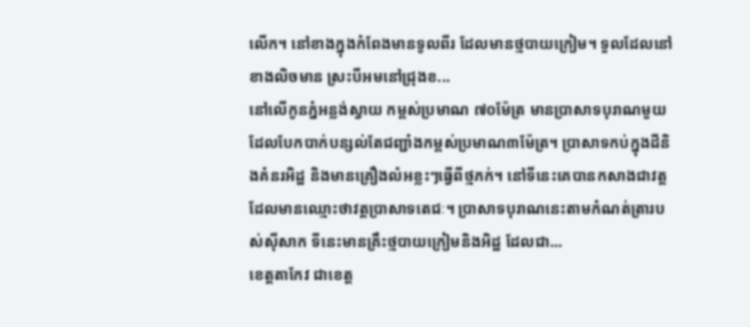លើក។ នៅខាងក្នុងកំពែងមានទូលពីរ ដែលមានថ្មបាយក្រៀម។ ទួលដែលនៅខាងលិចមាន ស្រះបីអមនៅជ្រុងខ...
នៅលើកូនភ្នំអន្លង់ស្វាយ កម្ពស់ប្រមាណ ៧០ម៉ែត្រ មានប្រាសាទបុរាណមួយដែលបែកបាក់បន្សល់តែជញ្ជាំងកម្ពស់ប្រមាណ៣ម៉ែត្រ។ ប្រាសាទកប់ក្នុងដីនិងគំនរអិដ្ឋ និងមានគ្រឿងលំអខ្លះៗធ្វើពីថ្មភក់។ នៅទីនេះគេបានកសាងជាវត្តដែលមានឈ្មោះថាវត្តប្រាសាទតេជៈ។ ប្រាសាទបុរាណនេះតាមកំណត់ត្រារបស់ស៊ីសាក ទីនេះមានគ្រឹះថ្មបាយក្រៀមនិងអិដ្ឋ ដែលជា...
ខេត្តតាកែវ ជាខេត្ត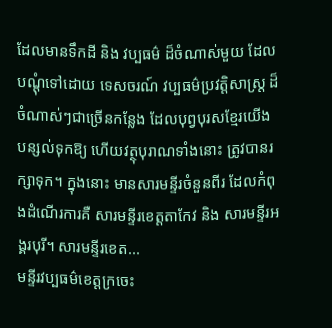ដែលមានទឹកដី និង វប្បធម៌ ដ៏ចំណាស់មួយ ដែលបណ្ដុំទៅដោយ ទេសចរណ៍ វប្បធម៌ប្រវត្តិសាស្ត្រ ដ៏ចំណាស់ៗជាច្រើនកន្លែង ដែលបុព្វបុរសខ្មែរយើងបន្សល់ទុកឱ្យ ហើយវត្ថុបុរាណទាំងនោះ ត្រូវបានរក្សាទុក។ ក្នុងនោះ មានសារមន្ទីរចំនួនពីរ ដែលកំពុងដំណើរការគឺ សារមន្ទីរខេត្តតាកែវ និង សារមន្ទីរអង្គរបុរី។ សារមន្ទីរខេត...
មន្ទីរវប្បធម៌ខេត្តក្រចេះ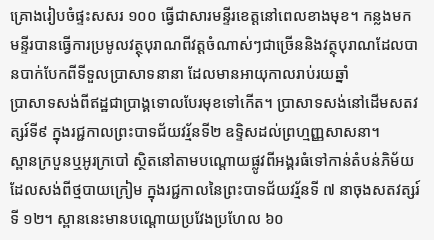គ្រោងរៀបចំផ្ទះសសរ ១០០ ធ្វើជាសារមន្ទីរខេត្តនៅពេលខាងមុខ។ កន្លងមកមន្ទីរបានធ្វើការប្រមូលវត្ថុបុរាណពីវត្តចំណាស់ៗជាច្រើននិងវត្ថុបុរាណដែលបានបាក់បែកពីទីទួលប្រាសាទនានា ដែលមានអាយុកាលរាប់រយឆ្នាំ
ប្រាសាទសង់ពីឥដ្ឋជាប្រាង្គទោលបែរមុខទៅកើត។ ប្រាសាទសង់នៅដើមសតវត្សរ៍ទី៩ ក្នុងរជ្ជកាលព្រះបាទជ័យវរ្ម័នទី២ ឧទ្ទិសដល់ព្រហ្មញ្ញសាសនា។
ស្ពានក្របួនឬអូរក្របៅ ស្ថិតនៅតាមបណ្ដោយផ្លូវពីអង្គរធំទៅកាន់តំបន់ភិម័យ ដែលសង់ពីថ្មបាយក្រៀម ក្នុងរជ្ជកាលនៃព្រះបាទជ័យវរ្ម័នទី ៧ នាចុងសតវត្សរ៍ទី ១២។ ស្ពាននេះមានបណ្ដោយប្រវែងប្រហែល ៦០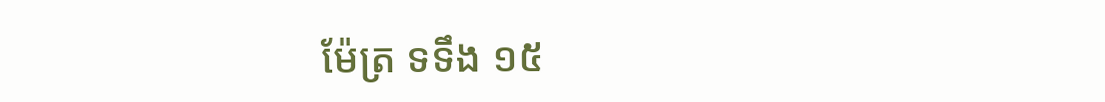ម៉ែត្រ ទទឹង ១៥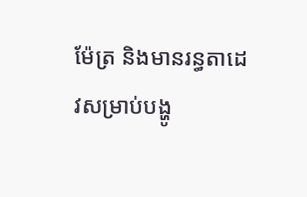ម៉ែត្រ និងមានរន្ធតាដេវសម្រាប់បង្ហូ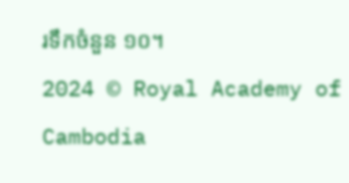រទឹកចំនួន ១០។
2024 © Royal Academy of Cambodia